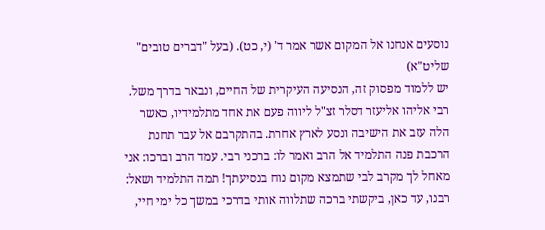נוסעים אנחנו אל המקום אשר אמר ד' (י, כט). (בעל "דברים טובים" שליט"א)
יש ללמוד מפסוק זה, הנסיעה העיקרית של החיים, ונבאר בדרך משל.
רבי אליהו אליעזר דסלר זצ"ל ליווה פעם את אחד מתלמידיו, כאשר הלה עזב את הישיבה ונסע לארץ אחרת. בהתקרבם אל עבר תחנת הרכבת פנה התלמיד אל הרב ואמר לו: ברכני רבי. עמד הרב וברכו: אני מאחל לך מקרב לבי שתמצא מקום נוח בנסיעתך! תמה התלמיד ושאל: רבנו, עד כאן, ביקשתי ברכה שתלווה אותי בדרכי במשך כל ימי חיי,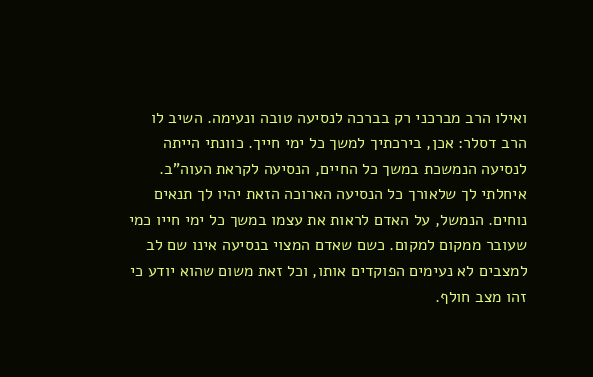ואילו הרב מברכני רק בברכה לנסיעה טובה ונעימה. השיב לו הרב דסלר: אכן, בירכתיך למשך כל ימי חייך. כוונתי הייתה לנסיעה הנמשכת במשך כל החיים, הנסיעה לקראת העוה"ב. איחלתי לך שלאורך כל הנסיעה הארוכה הזאת יהיו לך תנאים נוחים. הנמשל, על האדם לראות את עצמו במשך כל ימי חייו כמי שעובר ממקום למקום. כשם שאדם המצוי בנסיעה אינו שם לב למצבים לא נעימים הפוקדים אותו, וכל זאת משום שהוא יודע כי זהו מצב חולף.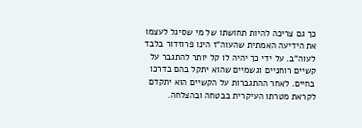כך גם צריכה להיות תחושתו של מי שסיגל לעצמו את הידיעה האמתית שהעוה"ז הינו פרוזדור בלבד לעוה"ב. על ידי כך יהיה לו קל יותר להתגבר על קשיים רוחניים וגשמיים שהוא יתקל בהם בדרכו בחיים. לאחר ההתגברות על הקשיים הוא יתקדם לקראת מטרתו העיקרית בבטחה ובהצלחה.